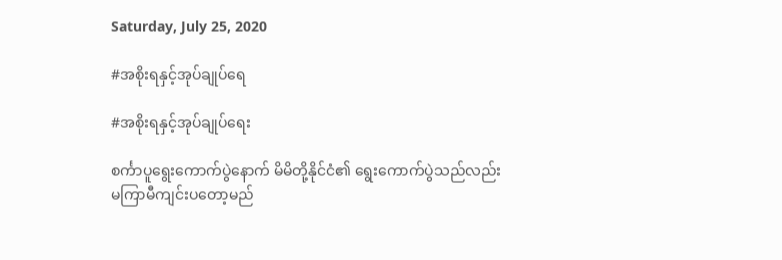Saturday, July 25, 2020

#အစိုးရနှင့်အုပ်ချုပ်ရေ

#အစိုးရနှင့်အုပ်ချုပ်ရေး

စင်္ကာပူရွေးကောက်ပွဲနောက် မိမိတို့နိုင်ငံ၏ ရွေးကောက်ပွဲသည်လည်း
မကြာမီကျင်းပတော့မည်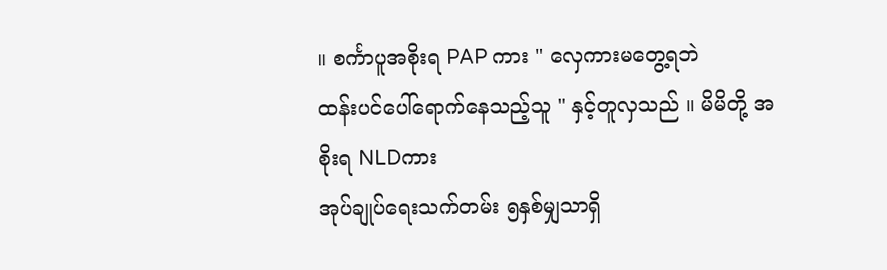။ စင်္ကာပူအစိုးရ PAP ကား " လှေကားမတွေ့ရဘဲ
ထန်းပင်ပေါ်ရောက်နေသည့်သူ " နှင့်တူလှသည် ။ မိမိတို့ အစိုးရ NLDကား
အုပ်ချုပ်ရေးသက်တမ်း ၅နှစ်မျှသာရှိ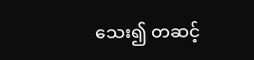သေး၍ တဆင့်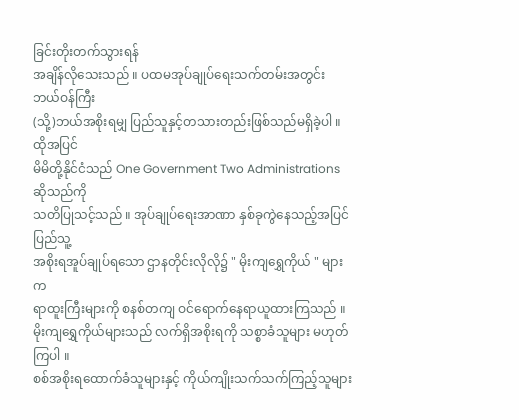ခြင်းတိုးတက်သွားရန်
အချိန်လိုသေးသည် ။ ပထမအုပ်ချုပ်ရေးသက်တမ်းအတွင်း ဘယ်ဝန်ကြီး
(သို့)ဘယ်အစိုးရမျှ ပြည်သူနှင့်တသားတည်းဖြစ်သည်မရှိခဲ့ပါ ။ ထိုအပြင်
မိမိတို့နိုင်ငံသည် One Government Two Administrations ဆိုသည်ကို
သတိပြုသင့်သည် ။ အုပ်ချုပ်ရေးအာဏာ နှစ်ခုကွဲနေသည့်အပြင် ပြည်သူ့
အစိုးရအူပ်ချုပ်ရသော ဌာနတိုင်းလိုလို၌ " မိုးကျရွှေကိုယ် " များက
ရာထူးကြီးများကို စနစ်တကျ ဝင်ရောက်နေရာယူထားကြသည် ။
မိုးကျရွှေကိုယ်များသည် လက်ရှိအစိုးရကို သစ္စာခံသူများ မဟုတ်ကြပါ ။
စစ်အစိုးရထောက်ခံသူများနှင့် ကိုယ်ကျိုးသက်သက်ကြည့်သူများ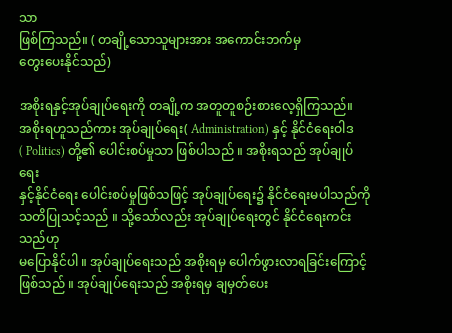သာ
ဖြစ်ကြသည်။ ( တချို့သောသူများအား အကောင်းဘက်မှ
တွေးပေးနိုင်သည်)

အစိုးရနှင့်အုပ်ချုပ်ရေးကို တချို့က အတူတူစဉ်းစားလေ့ရှိကြသည်။
အစိုးရဟူသည်ကား အုပ်ချုပ်ရေး( Administration) နှင့် နိုင်ငံရေးဝါဒ
( Politics) တို့၏ ပေါင်းစပ်မှုသာ ဖြစ်ပါသည် ။ အစိုးရသည် အုပ်ချုပ်ရေး
နှင့်နိုင်ငံရေး ပေါင်းစပ်မှုဖြစ်သဖြင့် အုပ်ချုပ်ရေး၌ နိုင်ငံရေးမပါသည်ကို
သတိပြုသင့်သည် ။ သို့သော်လည်း အုပ်ချုပ်ရေးတွင် နိုင်ငံရေးကင်းသည်ဟု
မပြောနိုင်ပါ ။ အုပ်ချုပ်ရေးသည် အစိုးရမှ ပေါက်ဖွားလာရခြင်းကြောင့်
ဖြစ်သည် ။ အုပ်ချုပ်ရေးသည် အစိုးရမှ ချမှတ်ပေး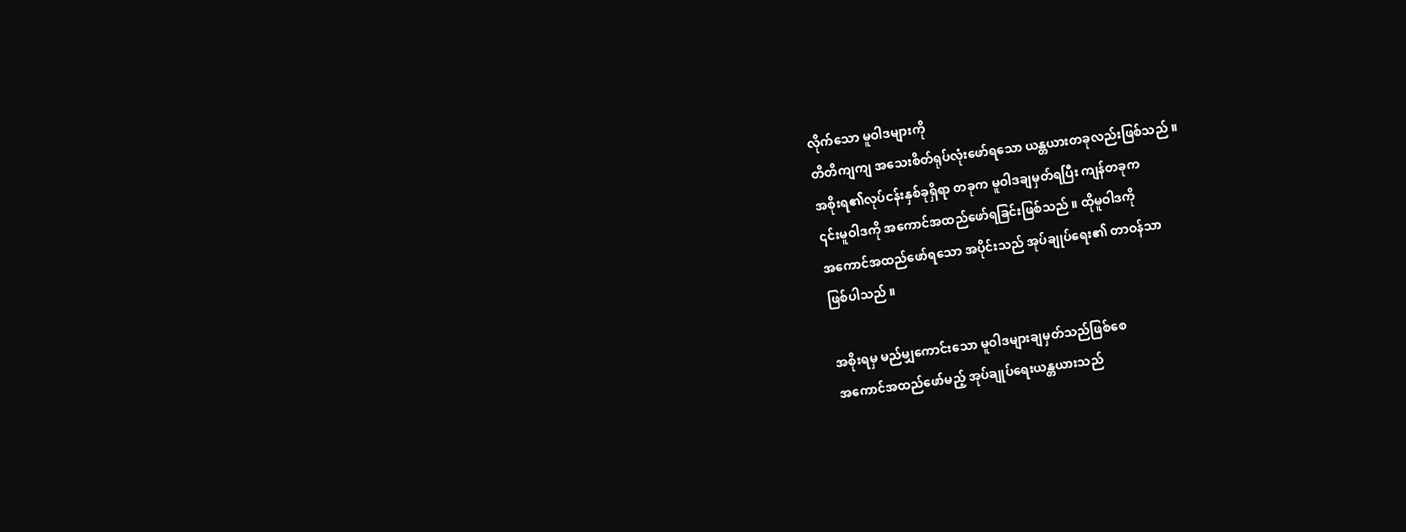လိုက်သော မူဝါဒများကို
တိတိကျကျ အသေးစိတ်ရုပ်လုံးဖော်ရသော ယန္တယားတခုလည်းဖြစ်သည် ။
အစိုးရ၏လုပ်ငန်းနှစ်ခုရှိရာ တခုက မူဝါဒချမှတ်ရပြီး ကျန်တခုက
၎င်းမူဝါဒကို အကောင်အထည်ဖော်ရခြင်းဖြစ်သည် ။ ထိုမူဝါဒကို
အကောင်အထည်ဖော်ရသော အပိုင်းသည် အုပ်ချုပ်ရေး၏ တာဝန်သာ
ဖြစ်ပါသည် ။

အစိုးရမှ မည်မျှကောင်းသော မူဝါဒများချမှတ်သည်ဖြစ်စေ
အကောင်အထည်ဖော်မည့် အုပ်ချုပ်ရေးယန္တယားသည်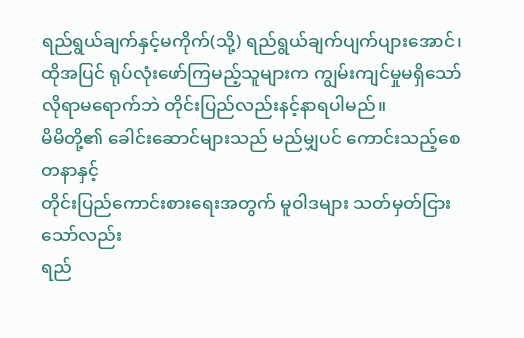ရည်ရွယ်ချက်နှင့်မကိုက်(သို့) ရည်ရွယ်ချက်ပျက်ပျားအောင်၊
ထိုအပြင် ရုပ်လုံးဖော်ကြမည့်သူများက ကျွမ်းကျင်မှုမရှိသော်
လိုရာမရောက်ဘဲ တိုင်းပြည်လည်းနင့်နာရပါမည်။
မိမိတို့၏ ခေါင်းဆောင်များသည် မည်မျှပင် ကောင်းသည့်စေတနာနှင့်
တိုင်းပြည်ကောင်းစားရေးအတွက် မူဝါဒများ သတ်မှတ်ငြားသော်လည်း
ရည်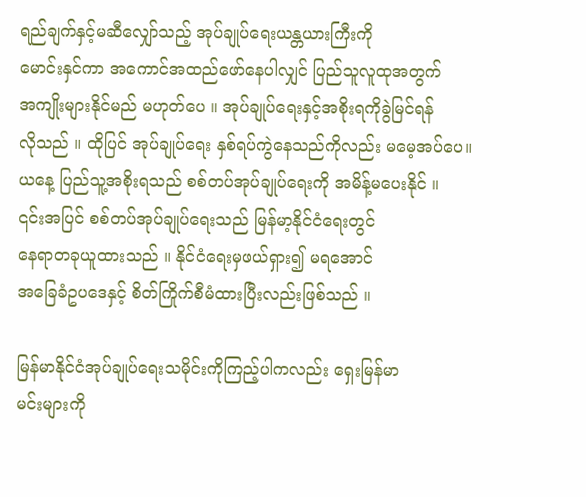ရည်ချက်နှင့်မဆီလျှော်သည့် အုပ်ချုပ်ရေးယန္တယားကြီးကို
မောင်းနှင်ကာ အကောင်အထည်ဖော်နေပါလျှင် ပြည်သူလူထုအတွက်
အကျိုးများနိုင်မည် မဟုတ်ပေ ။ အုပ်ချုပ်ရေးနှင့်အစိုးရကိုခွဲမြင်ရန်
လိုသည် ။ ထိုပြင် အုပ်ချုပ်ရေး နှစ်ရပ်ကွဲနေသည်ကိုလည်း မမေ့အပ်ပေ။
ယနေ့ ပြည်သူ့အစိုးရသည် စစ်တပ်အုပ်ချုပ်ရေးကို အမိန့်မပေးနိုင် ။
၎င်းအပြင် စစ်တပ်အုပ်ချုပ်ရေးသည် မြန်မာ့နိုင်ငံရေးတွင်
နေရာတခုယူထားသည် ။ နိုင်ငံရေးမှဖယ်ရှား၍ မရအောင်
အခြေခံဥပဒေနှင့် စိတ်ကြိုက်စီမံထားပြီးလည်းဖြစ်သည် ။

မြန်မာနိုင်ငံအုပ်ချုပ်ရေးသမိုင်းကိုကြည့်ပါကလည်း ရှေးမြန်မာ
မင်းများကို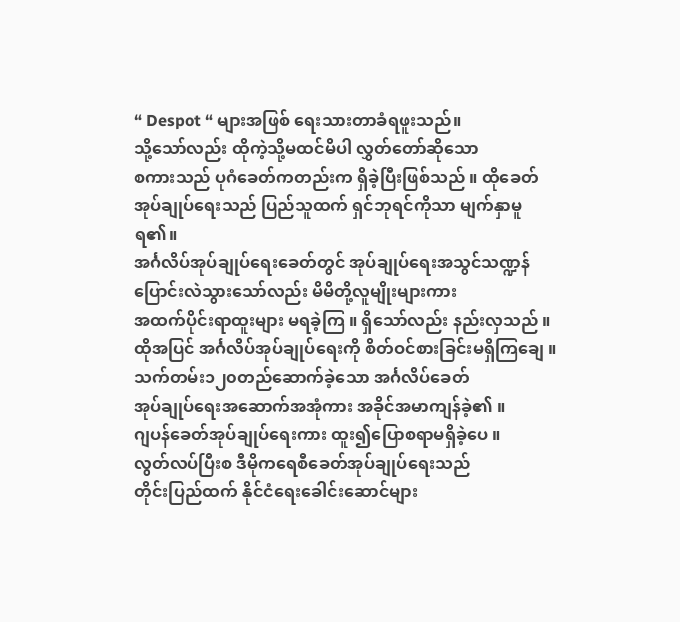“ Despot “ များအဖြစ် ရေးသားတာခံရဖူးသည်။
သို့သော်လည်း ထိုကဲ့သို့မထင်မိပါ လွှတ်တော်ဆိုသော
စကားသည် ပုဂံခေတ်ကတည်းက ရှိခဲ့ပြီးဖြစ်သည် ။ ထိုခေတ်
အုပ်ချုပ်ရေးသည် ပြည်သူထက် ရှင်ဘုရင်ကိုသာ မျက်နှာမူရ၏။
အင်္ဂလိပ်အုပ်ချုပ်ရေးခေတ်တွင် အုပ်ချုပ်ရေးအသွင်သဏ္ဍန်
ပြောင်းလဲသွားသော်လည်း မိမိတို့လူမျိုးများကား
အထက်ပိုင်းရာထူးများ မရခဲ့ကြ ။ ရှိသော်လည်း နည်းလှသည် ။
ထိုအပြင် အင်္ဂလိပ်အုပ်ချုပ်ရေးကို စိတ်ဝင်စားခြင်းမရှိကြချေ ။
သက်တမ်း၁၂၀တည်ဆောက်ခဲ့သော အင်္ဂလိပ်ခေတ်
အုပ်ချုပ်ရေးအဆောက်အအုံကား အခိုင်အမာကျန်ခဲ့၏ ။
ဂျပန်ခေတ်အုပ်ချုပ်ရေးကား ထူး၍ပြောစရာမရှိခဲ့ပေ ။
လွတ်လပ်ပြီးစ ဒီမိုကရေစီခေတ်အုပ်ချုပ်ရေးသည်
တိုင်းပြည်ထက် နိုင်ငံရေးခေါင်းဆောင်များ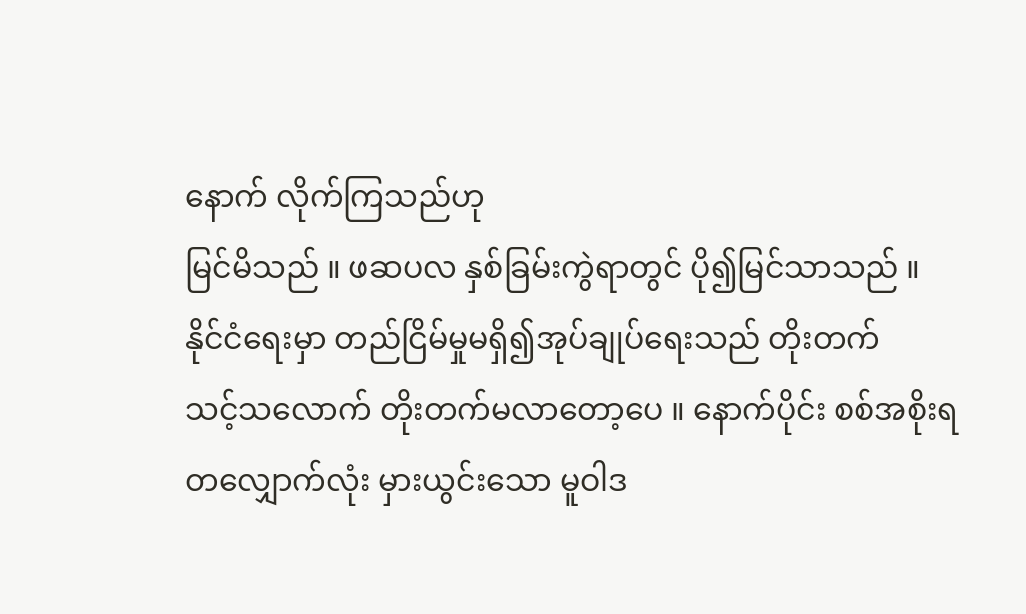နောက် လိုက်ကြသည်ဟု
မြင်မိသည် ။ ဖဆပလ နှစ်ခြမ်းကွဲရာတွင် ပို၍မြင်သာသည် ။
နိုင်ငံရေးမှာ တည်ငြိမ်မှုမရှိ၍အုပ်ချုပ်ရေးသည် တိုးတက်
သင့်သလောက် တိုးတက်မလာတော့ပေ ။ နောက်ပိုင်း စစ်အစိုးရ
တလျှောက်လုံး မှားယွင်းသော မူဝါဒ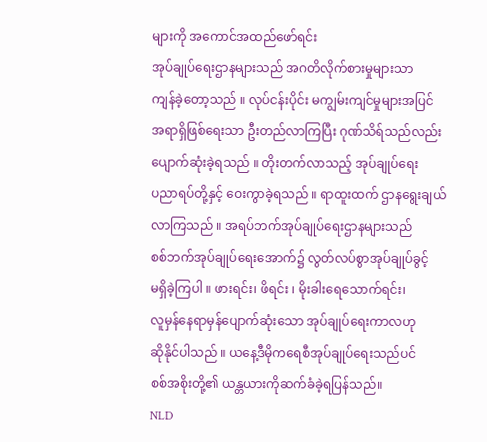များကို အကောင်အထည်ဖော်ရင်း
အုပ်ချုပ်ရေးဌာနများသည် အဂတိလိုက်စားမှုများသာ
ကျန်ခဲ့တော့သည် ။ လုပ်ငန်းပိုင်း မကျွမ်းကျင်မှုများအပြင်
အရာရှိဖြစ်ရေးသာ ဦးတည်လာကြပြီး ဂုဏ်သိရ်သည်လည်း
ပျောက်ဆုံးခဲ့ရသည် ။ တိုးတက်လာသည့် အုပ်ချုပ်ရေး
ပညာရပ်တို့နှင့် ဝေးကွာခဲ့ရသည် ။ ရာထူးထက် ဌာနရွေးချယ်
လာကြသည် ။ အရပ်ဘက်အုပ်ချုပ်ရေးဌာနများသည်
စစ်ဘက်အုပ်ချုပ်ရေးအောက်၌ လွတ်လပ်စွာအုပ်ချုပ်ခွင့်
မရှိခဲ့ကြပါ ။ ဖားရင်း၊ ဖိရင်း ၊ မိုးခါးရေသောက်ရင်း၊
လူမှန်နေရာမှန်ပျောက်ဆုံးသော အုပ်ချုပ်ရေးကာလဟု
ဆိုနိုင်ပါသည် ။ ယနေ့ဒီမိုကရေစီအုပ်ချုပ်ရေးသည်ပင်
စစ်အစိုးတို့၏ ယန္တယားကိုဆက်ခံခဲ့ရပြန်သည်။
NLD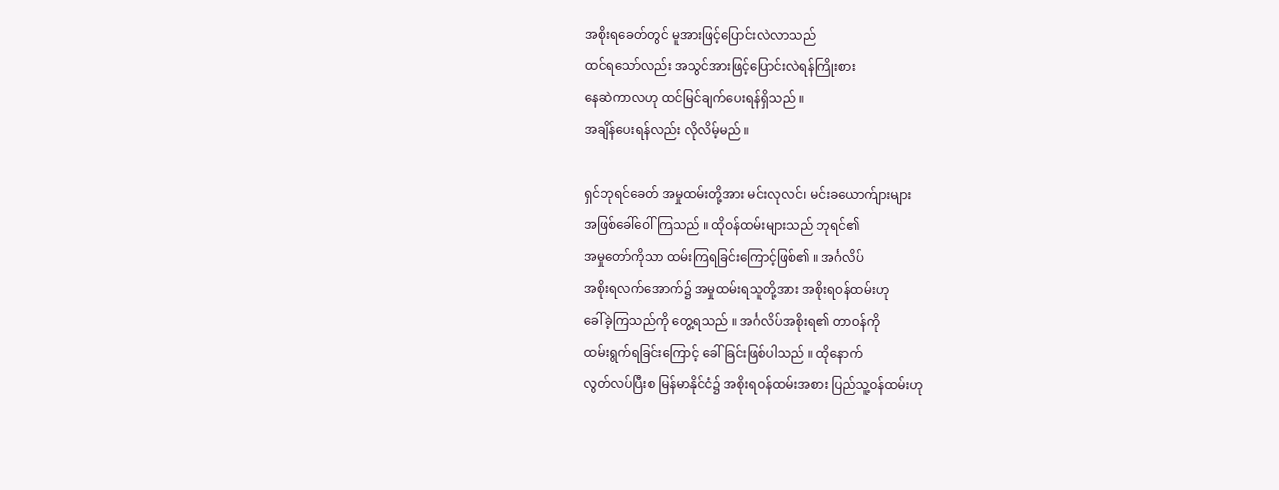အစိုးရခေတ်တွင် မူအားဖြင့်ပြောင်းလဲလာသည်
ထင်ရသော်လည်း အသွင်အားဖြင့်ပြောင်းလဲရန်ကြိုးစား
နေဆဲကာလဟု ထင်မြင်ချက်ပေးရန်ရှိသည် ။
အချိန်ပေးရန်လည်း လိုလိမ့်မည် ။

ရှင်ဘုရင်ခေတ် အမှုထမ်းတို့အား မင်းလုလင်၊ မင်းခယောက်ျားများ
အဖြစ်ခေါ်ဝေါ်ကြသည် ။ ထိုဝန်ထမ်းများသည် ဘုရင်၏
အမှုတော်ကိုသာ ထမ်းကြရခြင်းကြောင့်ဖြစ်၏ ။ အင်္ဂလိပ်
အစိုးရလက်အောက်၌ အမှုထမ်းရသူတို့အား အစိုးရဝန်ထမ်းဟု
ခေါ်ခဲ့ကြသည်ကို တွေ့ရသည် ။ အင်္ဂလိပ်အစိုးရ၏ တာဝန်ကို
ထမ်းရွက်ရခြင်းကြောင့် ခေါ်ခြင်းဖြစ်ပါသည် ။ ထိုနောက်
လွတ်လပ်ပြီးစ မြန်မာနိုင်ငံ၌ အစိုးရဝန်ထမ်းအစား ပြည်သူ့ဝန်ထမ်းဟု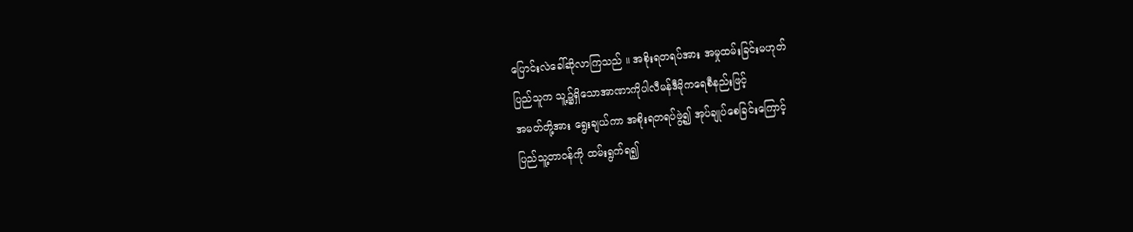ပြောင်းလဲခေါ်ဆိုလာကြသည် ။ အစိုးရတရပ်အား အမှုထမ်းခြင်းမဟုတ်
ပြည်သူက သူ့၌ရှိသောအာဏာကိုပါလီမန်ဒီမိုကရေစီနည်းဖြင့်
အမတ်တို့အား ရွေးချယ်ကာ အစိုးရတရပ်ဖွဲ့၍ အုပ်ချုပ်စေခြင်းကြောင့်
ပြည်သူ့တာဝန်ကို ထမ်းရွက်ရ၍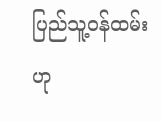ပြည်သူ့ဝန်ထမ်းဟု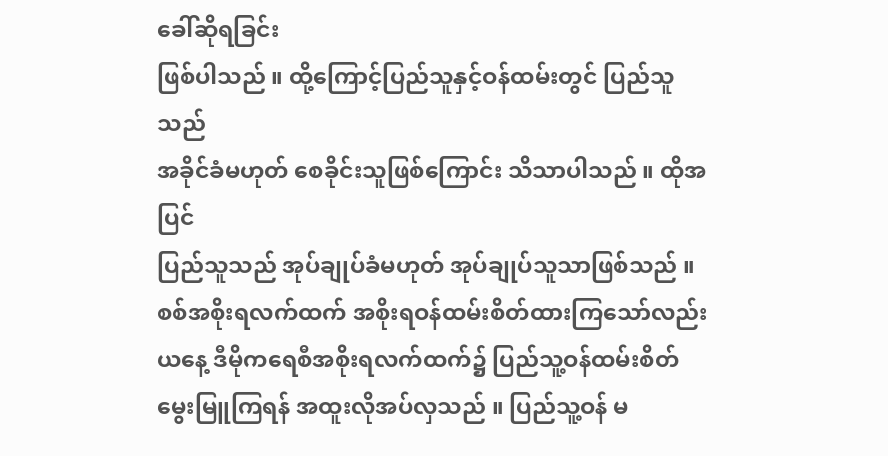ခေါ်ဆိုရခြင်း
ဖြစ်ပါသည် ။ ထို့ကြောင့်ပြည်သူနှင့်ဝန်ထမ်းတွင် ပြည်သူသည်
အခိုင်ခံမဟုတ် စေခိုင်းသူဖြစ်ကြောင်း သိသာပါသည် ။ ထိုအပြင်
ပြည်သူသည် အုပ်ချုပ်ခံမဟုတ် အုပ်ချုပ်သူသာဖြစ်သည် ။
စစ်အစိုးရလက်ထက် အစိုးရဝန်ထမ်းစိတ်ထားကြသော်လည်း
ယနေ့ ဒီမိုကရေစီအစိုးရလက်ထက်၌ ပြည်သူ့ဝန်ထမ်းစိတ်
မွေးမြူကြရန် အထူးလိုအပ်လှသည် ။ ပြည်သူ့ဝန် မ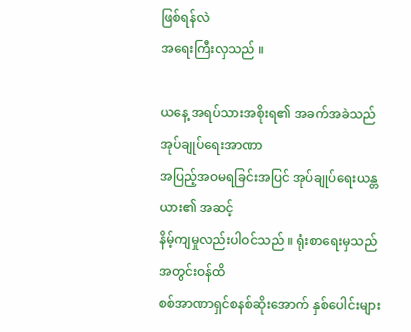ဖြစ်ရန်လဲ
အရေးကြီးလှသည် ။

ယနေ့ အရပ်သားအစိုးရ၏ အခက်အခဲသည် အုပ်ချုပ်ရေးအာဏာ
အပြည့်အဝမရခြင်းအပြင် အုပ်ချုပ်ရေးယန္တယား၏ အဆင့်
နိမ့်ကျမှုလည်းပါဝင်သည် ။ ရုံးစာရေးမှသည် အတွင်းဝန်ထိ
စစ်အာဏာရှင်စနစ်ဆိုးအောက် နှစ်ပေါင်းများ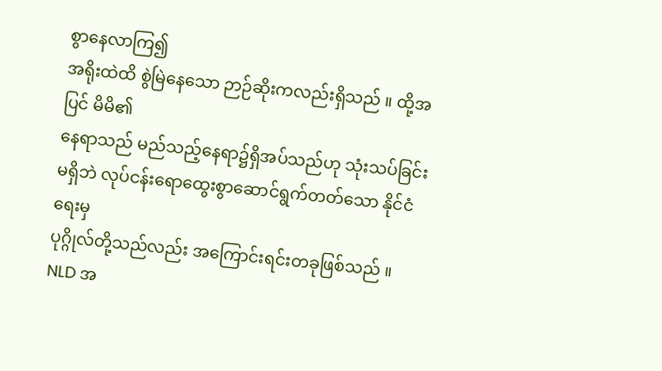စွာနေလာကြ၍
အရိုးထဲထိ စွဲမြဲနေသော ဉာဉ်ဆိုးကလည်းရှိသည် ။ ထို့အပြင် မိမိ၏
နေရာသည် မည်သည့်နေရာ၌ရှိအပ်သည်ဟု သုံးသပ်ခြင်း
မရှိဘဲ လုပ်ငန်းရောထွေးစွာဆောင်ရွက်တတ်သော နိုင်ငံရေးမှ
ပုဂ္ဂိုလ်တို့သည်လည်း အကြောင်းရင်းတခုဖြစ်သည် ။
NLD အ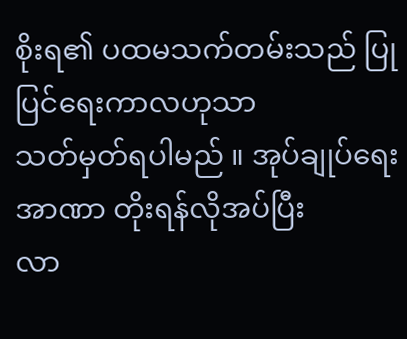စိုးရ၏ ပထမသက်တမ်းသည် ပြုပြင်ရေးကာလဟုသာ
သတ်မှတ်ရပါမည် ။ အုပ်ချုပ်ရေးအာဏာ တိုးရန်လိုအပ်ပြီး
လာ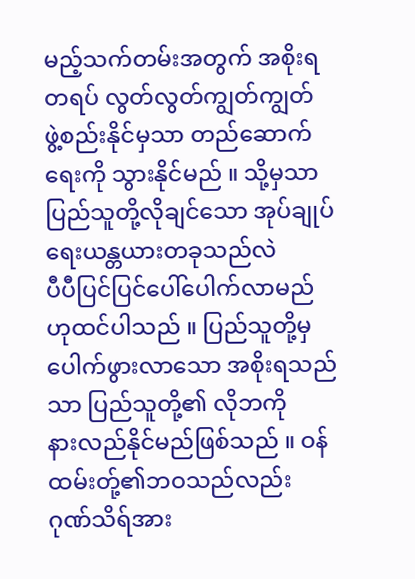မည့်သက်တမ်းအတွက် အစိုးရတရပ် လွတ်လွတ်ကျွတ်ကျွတ်
ဖွဲ့စည်းနိုင်မှသာ တည်ဆောက်ရေးကို သွားနိုင်မည် ။ သို့မှသာ
ပြည်သူတို့လိုချင်သော အုပ်ချုပ်ရေးယန္တယားတခုသည်လဲ
ပီပီပြင်ပြင်ပေါ်ပေါက်လာမည်ဟုထင်ပါသည် ။ ပြည်သူတို့မှ
ပေါက်ဖွားလာသော အစိုးရသည်သာ ပြည်သူတို့၏ လိုဘကို
နားလည်နိုင်မည်ဖြစ်သည် ။ ဝန်ထမ်းတ်ု့၏ဘဝသည်လည်း
ဂုဏ်သိရ်အား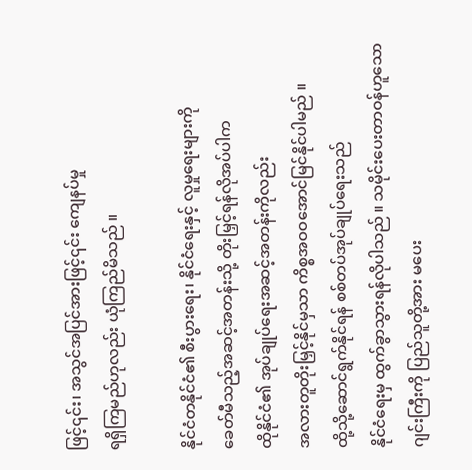ဖြင့်၎င်း၊ အသွင်အပြင်အားဖြင့်၎င်း ကျေနပ်မှု
ရရှိကြမည်ဟုလည်း ယုံကြည်မိသည် ။

နိုင်ငံတနိုင်ငံ၏ စီးပွားရေး၊ နိုင်ငံရေးနှင့် လူမှုရေးများကို
ခေတ်မီသည့်အဆင့်အတန်းသို့ တိုးမြှင့်ရန်လိုအပ်ပါက
ထိုနိုင်ငံ၏ အုပ်ချုပ်ရေးအဆင့်အတန်းကိုလည်း
အလားတူတိုးမြှင့်နိုင်မှသာ ကိစ္စအဝဝအောင်မြင်နိုင်ပါမည် ။
ထို့သို့ဆောင်ရွက်နိုင်ရန် စစ်တပ်အုပ်ချုပ်ရေးသည်
နိုင်ငံရေးမှ ထွက်ခွာသွားရန်လိုပါသည် ။ သမိုင်းပေးတာဝန်ဟူသော
ဂျင်းကြီးကို ပြည်သူတို့အား မပေး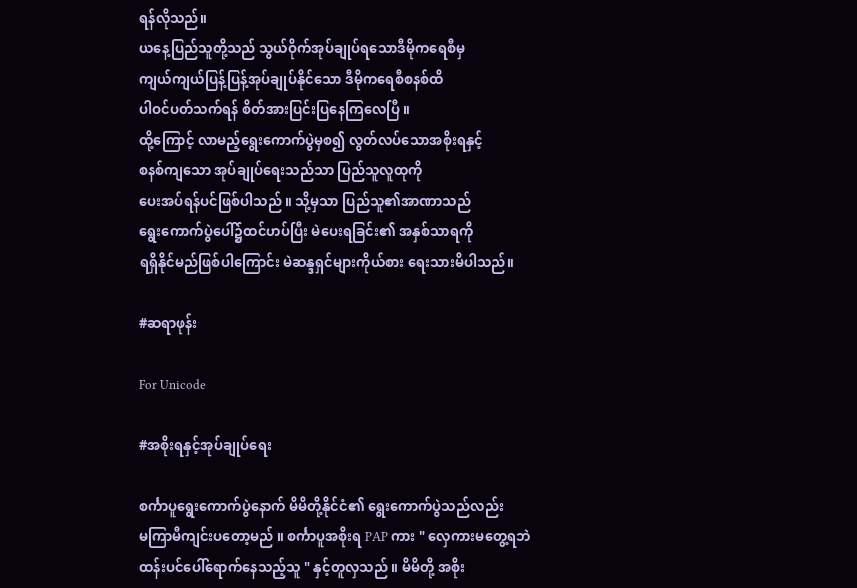ရန်လိုသည်။
ယနေ့ပြည်သူတို့သည် သွယ်ဝိုက်အုပ်ချုပ်ရသောဒီမိုကရေစီမှ
ကျယ်ကျယ်ပြန့်ပြန့်အုပ်ချုပ်နိုင်သော ဒီမိုကရေစီစနစ်ထိ
ပါဝင်ပတ်သက်ရန် စိတ်အားပြင်းပြနေကြလေပြီ ။
ထို့ကြောင့် လာမည့်ရွေးကောက်ပွဲမှစ၍ လွတ်လပ်သောအစိုးရနှင့်
စနစ်ကျသော အုပ်ချုပ်ရေးသည်သာ ပြည်သူလူထုကို
ပေးအပ်ရန်ပင်ဖြစ်ပါသည် ။ သို့မှသာ ပြည်သူ၏အာဏာသည်
ရွေးကောက်ပွဲပေါ်၌ထင်ဟပ်ပြီး မဲပေးရခြင်း၏ အနှစ်သာရကို
ရရှိနိုင်မည်ဖြစ်ပါကြောင်း မဲဆန္ဒရှင်များကိုယ်စား ရေးသားမိပါသည်။

#ဆရာဖုန်း

For Unicode

#အစိုးရနှင့်အုပ်ချုပ်ရေး

စင်္ကာပူရွေးကောက်ပွဲနောက် မိမိတို့နိုင်ငံ၏ ရွေးကောက်ပွဲသည်လည်း
မကြာမီကျင်းပတော့မည် ။ စင်္ကာပူအစိုးရ PAP ကား " လှေကားမတွေ့ရဘဲ
ထန်းပင်ပေါ်ရောက်နေသည့်သူ " နှင့်တူလှသည် ။ မိမိတို့ အစိုး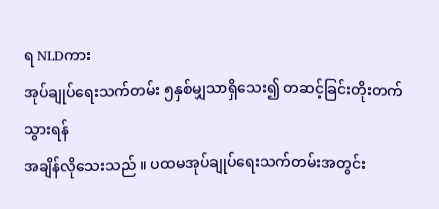ရ NLDကား
အုပ်ချုပ်ရေးသက်တမ်း ၅နှစ်မျှသာရှိသေး၍ တဆင့်ခြင်းတိုးတက်သွားရန်
အချိန်လိုသေးသည် ။ ပထမအုပ်ချုပ်ရေးသက်တမ်းအတွင်း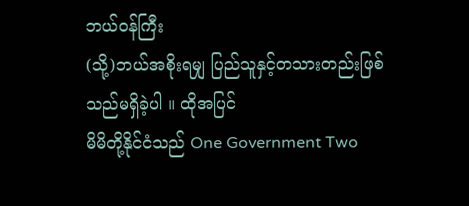ဘယ်ဝန်ကြီး
(သို့)ဘယ်အစိုးရမျှ ပြည်သူနှင့်တသားတည်းဖြစ်သည်မရှိခဲ့ပါ ။ ထိုအပြင်
မိမိတို့နိုင်ငံသည် One Government Two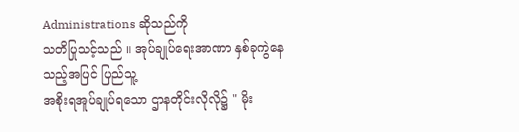Administrations ဆိုသည်ကို
သတိပြုသင့်သည် ။ အုပ်ချုပ်ရေးအာဏာ နှစ်ခုကွဲနေသည့်အပြင် ပြည်သူ့
အစိုးရအူပ်ချုပ်ရသော ဌာနတိုင်းလိုလို၌ " မိုး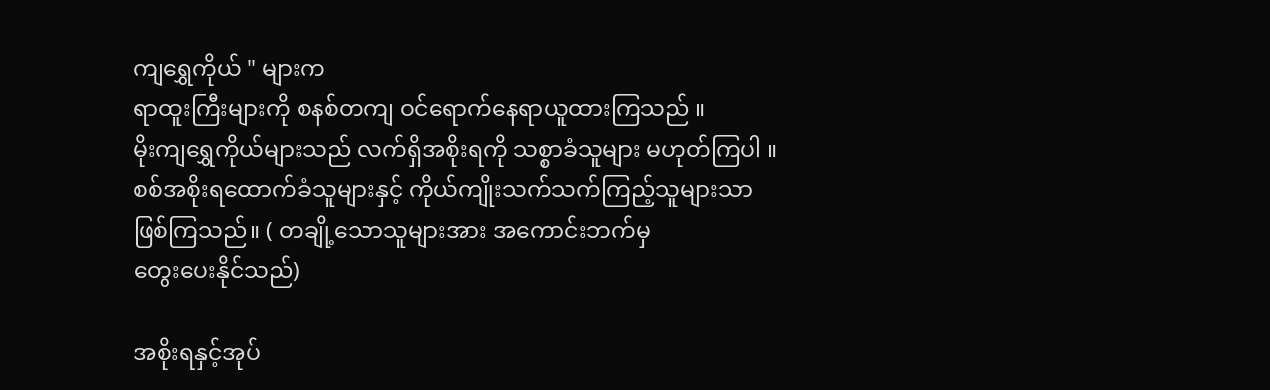ကျရွှေကိုယ် " များက
ရာထူးကြီးများကို စနစ်တကျ ဝင်ရောက်နေရာယူထားကြသည် ။
မိုးကျရွှေကိုယ်များသည် လက်ရှိအစိုးရကို သစ္စာခံသူများ မဟုတ်ကြပါ ။
စစ်အစိုးရထောက်ခံသူများနှင့် ကိုယ်ကျိုးသက်သက်ကြည့်သူများသာ
ဖြစ်ကြသည်။ ( တချို့သောသူများအား အကောင်းဘက်မှ
တွေးပေးနိုင်သည်)

အစိုးရနှင့်အုပ်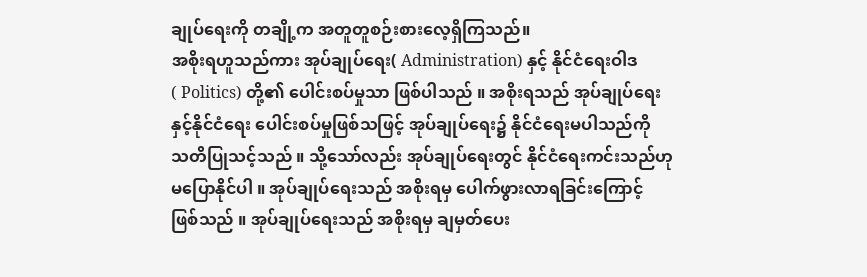ချုပ်ရေးကို တချို့က အတူတူစဉ်းစားလေ့ရှိကြသည်။
အစိုးရဟူသည်ကား အုပ်ချုပ်ရေး( Administration) နှင့် နိုင်ငံရေးဝါဒ
( Politics) တို့၏ ပေါင်းစပ်မှုသာ ဖြစ်ပါသည် ။ အစိုးရသည် အုပ်ချုပ်ရေး
နှင့်နိုင်ငံရေး ပေါင်းစပ်မှုဖြစ်သဖြင့် အုပ်ချုပ်ရေး၌ နိုင်ငံရေးမပါသည်ကို
သတိပြုသင့်သည် ။ သို့သော်လည်း အုပ်ချုပ်ရေးတွင် နိုင်ငံရေးကင်းသည်ဟု
မပြောနိုင်ပါ ။ အုပ်ချုပ်ရေးသည် အစိုးရမှ ပေါက်ဖွားလာရခြင်းကြောင့်
ဖြစ်သည် ။ အုပ်ချုပ်ရေးသည် အစိုးရမှ ချမှတ်ပေး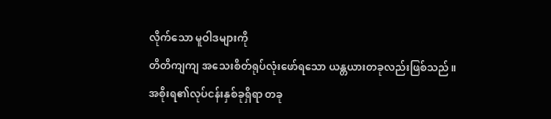လိုက်သော မူဝါဒများကို
တိတိကျကျ အသေးစိတ်ရုပ်လုံးဖော်ရသော ယန္တယားတခုလည်းဖြစ်သည် ။
အစိုးရ၏လုပ်ငန်းနှစ်ခုရှိရာ တခု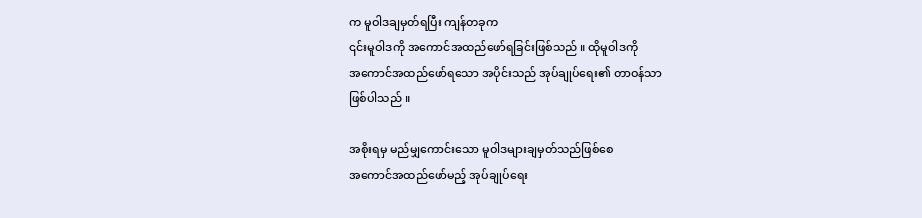က မူဝါဒချမှတ်ရပြီး ကျန်တခုက
၎င်းမူဝါဒကို အကောင်အထည်ဖော်ရခြင်းဖြစ်သည် ။ ထိုမူဝါဒကို
အကောင်အထည်ဖော်ရသော အပိုင်းသည် အုပ်ချုပ်ရေး၏ တာဝန်သာ
ဖြစ်ပါသည် ။

အစိုးရမှ မည်မျှကောင်းသော မူဝါဒများချမှတ်သည်ဖြစ်စေ
အကောင်အထည်ဖော်မည့် အုပ်ချုပ်ရေး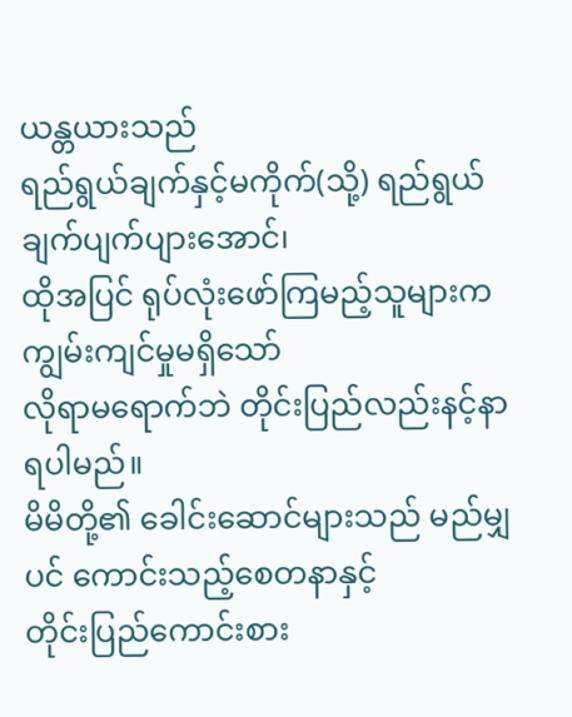ယန္တယားသည်
ရည်ရွယ်ချက်နှင့်မကိုက်(သို့) ရည်ရွယ်ချက်ပျက်ပျားအောင်၊
ထိုအပြင် ရုပ်လုံးဖော်ကြမည့်သူများက ကျွမ်းကျင်မှုမရှိသော်
လိုရာမရောက်ဘဲ တိုင်းပြည်လည်းနင့်နာရပါမည်။
မိမိတို့၏ ခေါင်းဆောင်များသည် မည်မျှပင် ကောင်းသည့်စေတနာနှင့်
တိုင်းပြည်ကောင်းစား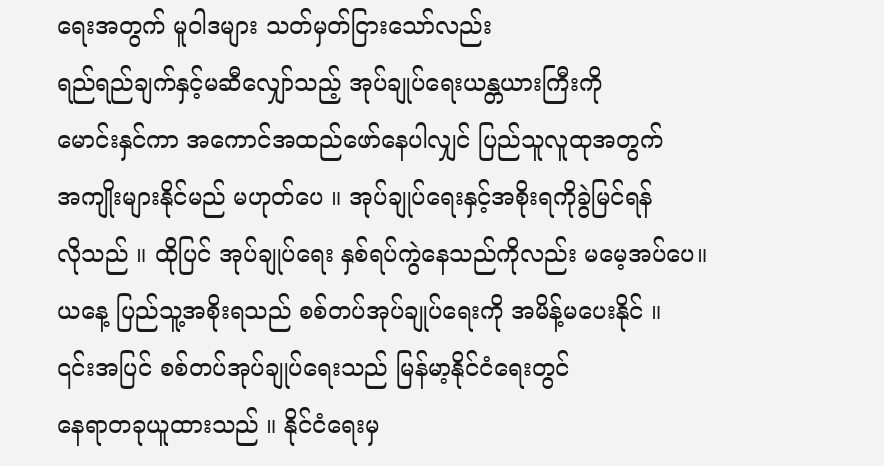ရေးအတွက် မူဝါဒများ သတ်မှတ်ငြားသော်လည်း
ရည်ရည်ချက်နှင့်မဆီလျှော်သည့် အုပ်ချုပ်ရေးယန္တယားကြီးကို
မောင်းနှင်ကာ အကောင်အထည်ဖော်နေပါလျှင် ပြည်သူလူထုအတွက်
အကျိုးများနိုင်မည် မဟုတ်ပေ ။ အုပ်ချုပ်ရေးနှင့်အစိုးရကိုခွဲမြင်ရန်
လိုသည် ။ ထိုပြင် အုပ်ချုပ်ရေး နှစ်ရပ်ကွဲနေသည်ကိုလည်း မမေ့အပ်ပေ။
ယနေ့ ပြည်သူ့အစိုးရသည် စစ်တပ်အုပ်ချုပ်ရေးကို အမိန့်မပေးနိုင် ။
၎င်းအပြင် စစ်တပ်အုပ်ချုပ်ရေးသည် မြန်မာ့နိုင်ငံရေးတွင်
နေရာတခုယူထားသည် ။ နိုင်ငံရေးမှ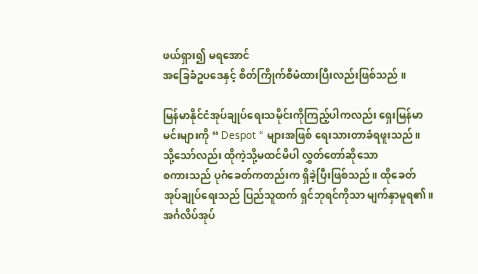ဖယ်ရှား၍ မရအောင်
အခြေခံဥပဒေနှင့် စိတ်ကြိုက်စီမံထားပြီးလည်းဖြစ်သည် ။

မြန်မာနိုင်ငံအုပ်ချုပ်ရေးသမိုင်းကိုကြည့်ပါကလည်း ရှေးမြန်မာ
မင်းများကို “ Despot “ များအဖြစ် ရေးသားတာခံရဖူးသည်။
သို့သော်လည်း ထိုကဲ့သို့မထင်မိပါ လွှတ်တော်ဆိုသော
စကားသည် ပုဂံခေတ်ကတည်းက ရှိခဲ့ပြီးဖြစ်သည် ။ ထိုခေတ်
အုပ်ချုပ်ရေးသည် ပြည်သူထက် ရှင်ဘုရင်ကိုသာ မျက်နှာမူရ၏။
အင်္ဂလိပ်အုပ်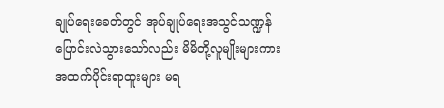ချုပ်ရေးခေတ်တွင် အုပ်ချုပ်ရေးအသွင်သဏ္ဍန်
ပြောင်းလဲသွားသော်လည်း မိမိတို့လူမျိုးများကား
အထက်ပိုင်းရာထူးများ မရ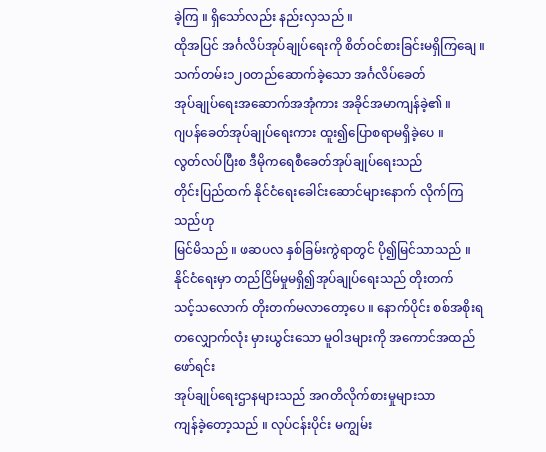ခဲ့ကြ ။ ရှိသော်လည်း နည်းလှသည် ။
ထိုအပြင် အင်္ဂလိပ်အုပ်ချုပ်ရေးကို စိတ်ဝင်စားခြင်းမရှိကြချေ ။
သက်တမ်း၁၂၀တည်ဆောက်ခဲ့သော အင်္ဂလိပ်ခေတ်
အုပ်ချုပ်ရေးအဆောက်အအုံကား အခိုင်အမာကျန်ခဲ့၏ ။
ဂျပန်ခေတ်အုပ်ချုပ်ရေးကား ထူး၍ပြောစရာမရှိခဲ့ပေ ။
လွတ်လပ်ပြီးစ ဒီမိုကရေစီခေတ်အုပ်ချုပ်ရေးသည်
တိုင်းပြည်ထက် နိုင်ငံရေးခေါင်းဆောင်များနောက် လိုက်ကြသည်ဟု
မြင်မိသည် ။ ဖဆပလ နှစ်ခြမ်းကွဲရာတွင် ပို၍မြင်သာသည် ။
နိုင်ငံရေးမှာ တည်ငြိမ်မှုမရှိ၍အုပ်ချုပ်ရေးသည် တိုးတက်
သင့်သလောက် တိုးတက်မလာတော့ပေ ။ နောက်ပိုင်း စစ်အစိုးရ
တလျှောက်လုံး မှားယွင်းသော မူဝါဒများကို အကောင်အထည်ဖော်ရင်း
အုပ်ချုပ်ရေးဌာနများသည် အဂတိလိုက်စားမှုများသာ
ကျန်ခဲ့တော့သည် ။ လုပ်ငန်းပိုင်း မကျွမ်း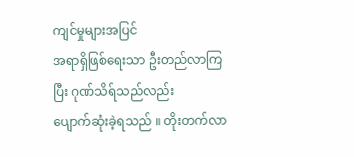ကျင်မှုများအပြင်
အရာရှိဖြစ်ရေးသာ ဦးတည်လာကြပြီး ဂုဏ်သိရ်သည်လည်း
ပျောက်ဆုံးခဲ့ရသည် ။ တိုးတက်လာ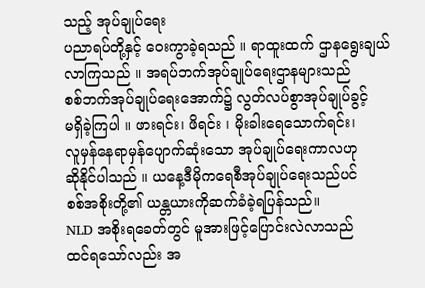သည့် အုပ်ချုပ်ရေး
ပညာရပ်တို့နှင့် ဝေးကွာခဲ့ရသည် ။ ရာထူးထက် ဌာနရွေးချယ်
လာကြသည် ။ အရပ်ဘက်အုပ်ချုပ်ရေးဌာနများသည်
စစ်ဘက်အုပ်ချုပ်ရေးအောက်၌ လွတ်လပ်စွာအုပ်ချုပ်ခွင့်
မရှိခဲ့ကြပါ ။ ဖားရင်း၊ ဖိရင်း ၊ မိုးခါးရေသောက်ရင်း၊
လူမှန်နေရာမှန်ပျောက်ဆုံးသော အုပ်ချုပ်ရေးကာလဟု
ဆိုနိုင်ပါသည် ။ ယနေ့ဒီမိုကရေစီအုပ်ချုပ်ရေးသည်ပင်
စစ်အစိုးတို့၏ ယန္တယားကိုဆက်ခံခဲ့ရပြန်သည်။
NLD အစိုးရခေတ်တွင် မူအားဖြင့်ပြောင်းလဲလာသည်
ထင်ရသော်လည်း အ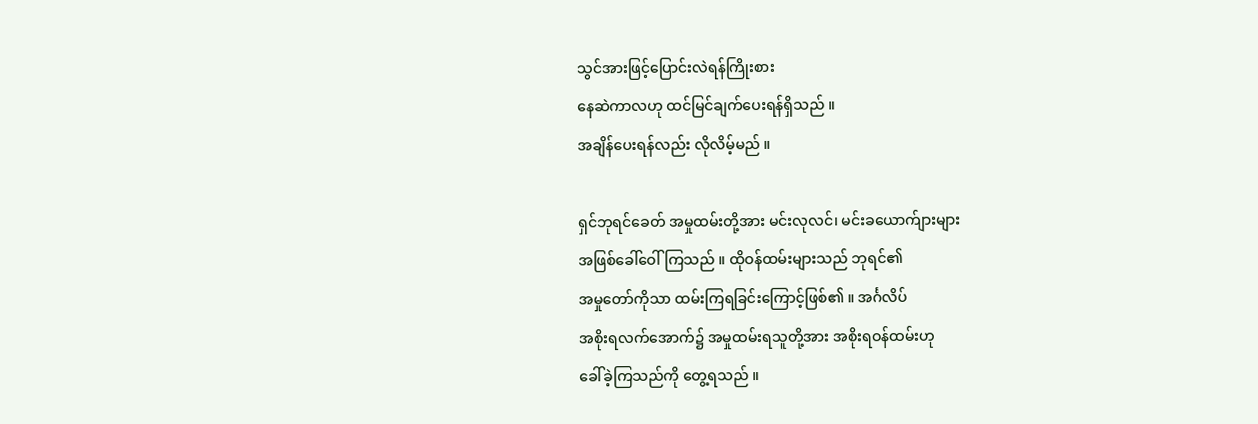သွင်အားဖြင့်ပြောင်းလဲရန်ကြိုးစား
နေဆဲကာလဟု ထင်မြင်ချက်ပေးရန်ရှိသည် ။
အချိန်ပေးရန်လည်း လိုလိမ့်မည် ။

ရှင်ဘုရင်ခေတ် အမှုထမ်းတို့အား မင်းလုလင်၊ မင်းခယောက်ျားများ
အဖြစ်ခေါ်ဝေါ်ကြသည် ။ ထိုဝန်ထမ်းများသည် ဘုရင်၏
အမှုတော်ကိုသာ ထမ်းကြရခြင်းကြောင့်ဖြစ်၏ ။ အင်္ဂလိပ်
အစိုးရလက်အောက်၌ အမှုထမ်းရသူတို့အား အစိုးရဝန်ထမ်းဟု
ခေါ်ခဲ့ကြသည်ကို တွေ့ရသည် ။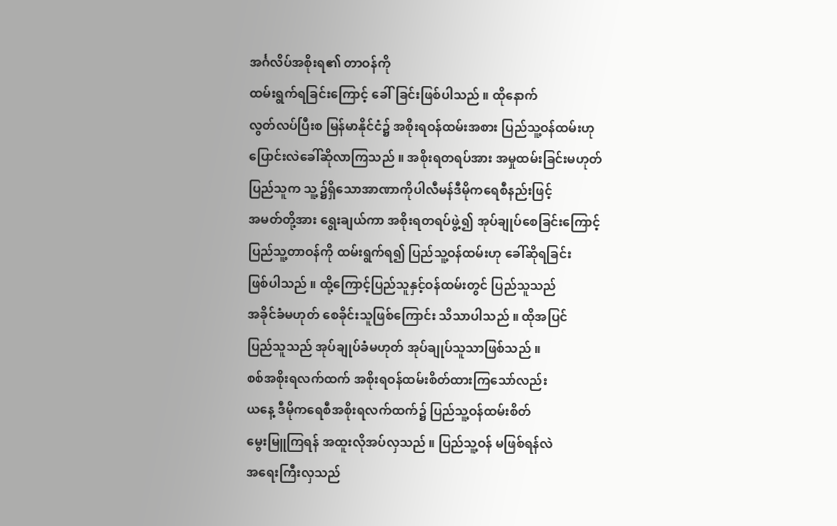အင်္ဂလိပ်အစိုးရ၏ တာဝန်ကို
ထမ်းရွက်ရခြင်းကြောင့် ခေါ်ခြင်းဖြစ်ပါသည် ။ ထိုနောက်
လွတ်လပ်ပြီးစ မြန်မာနိုင်ငံ၌ အစိုးရဝန်ထမ်းအစား ပြည်သူ့ဝန်ထမ်းဟု
ပြောင်းလဲခေါ်ဆိုလာကြသည် ။ အစိုးရတရပ်အား အမှုထမ်းခြင်းမဟုတ်
ပြည်သူက သူ့၌ရှိသောအာဏာကိုပါလီမန်ဒီမိုကရေစီနည်းဖြင့်
အမတ်တို့အား ရွေးချယ်ကာ အစိုးရတရပ်ဖွဲ့၍ အုပ်ချုပ်စေခြင်းကြောင့်
ပြည်သူ့တာဝန်ကို ထမ်းရွက်ရ၍ ပြည်သူ့ဝန်ထမ်းဟု ခေါ်ဆိုရခြင်း
ဖြစ်ပါသည် ။ ထို့ကြောင့်ပြည်သူနှင့်ဝန်ထမ်းတွင် ပြည်သူသည်
အခိုင်ခံမဟုတ် စေခိုင်းသူဖြစ်ကြောင်း သိသာပါသည် ။ ထိုအပြင်
ပြည်သူသည် အုပ်ချုပ်ခံမဟုတ် အုပ်ချုပ်သူသာဖြစ်သည် ။
စစ်အစိုးရလက်ထက် အစိုးရဝန်ထမ်းစိတ်ထားကြသော်လည်း
ယနေ့ ဒီမိုကရေစီအစိုးရလက်ထက်၌ ပြည်သူ့ဝန်ထမ်းစိတ်
မွေးမြူကြရန် အထူးလိုအပ်လှသည် ။ ပြည်သူ့ဝန် မဖြစ်ရန်လဲ
အရေးကြီးလှသည်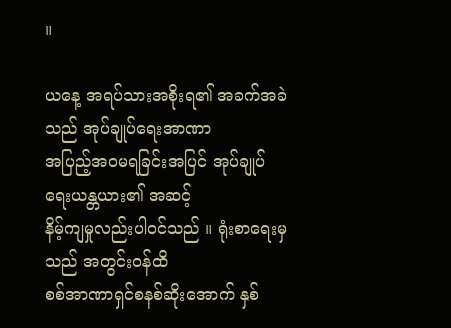။

ယနေ့ အရပ်သားအစိုးရ၏ အခက်အခဲသည် အုပ်ချုပ်ရေးအာဏာ
အပြည့်အဝမရခြင်းအပြင် အုပ်ချုပ်ရေးယန္တယား၏ အဆင့်
နိမ့်ကျမှုလည်းပါဝင်သည် ။ ရုံးစာရေးမှသည် အတွင်းဝန်ထိ
စစ်အာဏာရှင်စနစ်ဆိုးအောက် နှစ်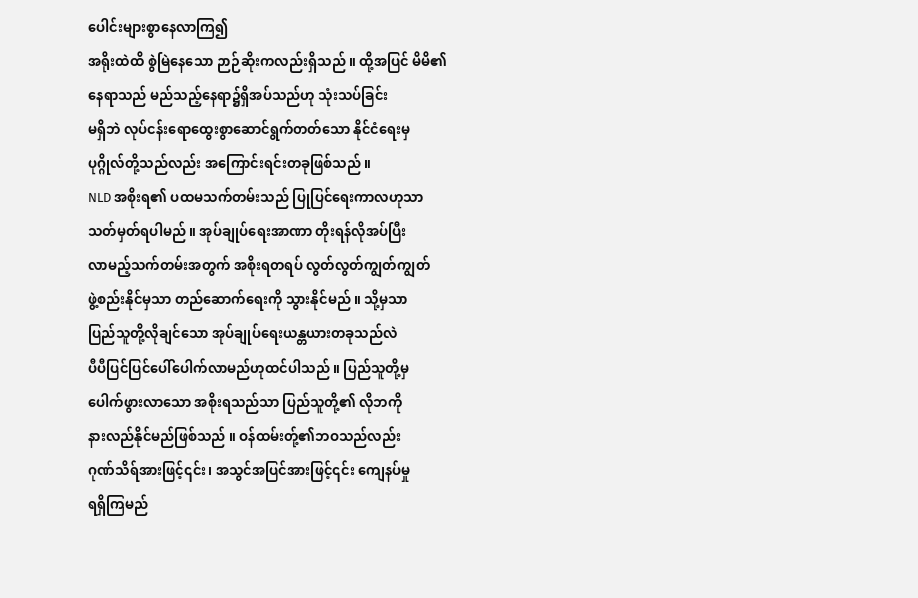ပေါင်းများစွာနေလာကြ၍
အရိုးထဲထိ စွဲမြဲနေသော ဉာဉ်ဆိုးကလည်းရှိသည် ။ ထို့အပြင် မိမိ၏
နေရာသည် မည်သည့်နေရာ၌ရှိအပ်သည်ဟု သုံးသပ်ခြင်း
မရှိဘဲ လုပ်ငန်းရောထွေးစွာဆောင်ရွက်တတ်သော နိုင်ငံရေးမှ
ပုဂ္ဂိုလ်တို့သည်လည်း အကြောင်းရင်းတခုဖြစ်သည် ။
NLD အစိုးရ၏ ပထမသက်တမ်းသည် ပြုပြင်ရေးကာလဟုသာ
သတ်မှတ်ရပါမည် ။ အုပ်ချုပ်ရေးအာဏာ တိုးရန်လိုအပ်ပြီး
လာမည့်သက်တမ်းအတွက် အစိုးရတရပ် လွတ်လွတ်ကျွတ်ကျွတ်
ဖွဲ့စည်းနိုင်မှသာ တည်ဆောက်ရေးကို သွားနိုင်မည် ။ သို့မှသာ
ပြည်သူတို့လိုချင်သော အုပ်ချုပ်ရေးယန္တယားတခုသည်လဲ
ပီပီပြင်ပြင်ပေါ်ပေါက်လာမည်ဟုထင်ပါသည် ။ ပြည်သူတို့မှ
ပေါက်ဖွားလာသော အစိုးရသည်သာ ပြည်သူတို့၏ လိုဘကို
နားလည်နိုင်မည်ဖြစ်သည် ။ ဝန်ထမ်းတ်ု့၏ဘဝသည်လည်း
ဂုဏ်သိရ်အားဖြင့်၎င်း၊ အသွင်အပြင်အားဖြင့်၎င်း ကျေနပ်မှု
ရရှိကြမည်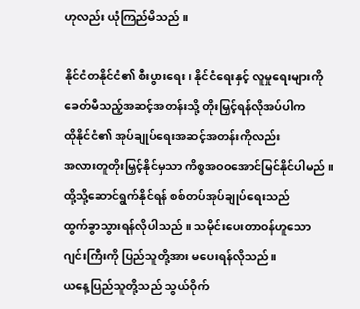ဟုလည်း ယုံကြည်မိသည် ။

နိုင်ငံတနိုင်ငံ၏ စီးပွားရေး၊ နိုင်ငံရေးနှင့် လူမှုရေးများကို
ခေတ်မီသည့်အဆင့်အတန်းသို့ တိုးမြှင့်ရန်လိုအပ်ပါက
ထိုနိုင်ငံ၏ အုပ်ချုပ်ရေးအဆင့်အတန်းကိုလည်း
အလားတူတိုးမြှင့်နိုင်မှသာ ကိစ္စအဝဝအောင်မြင်နိုင်ပါမည် ။
ထို့သို့ဆောင်ရွက်နိုင်ရန် စစ်တပ်အုပ်ချုပ်ရေးသည်
ထွက်ခွာသွားရန်လိုပါသည် ။ သမိုင်းပေးတာဝန်ဟူသော
ဂျင်းကြီးကို ပြည်သူတို့အား မပေးရန်လိုသည်။
ယနေ့ပြည်သူတို့သည် သွယ်ဝိုက်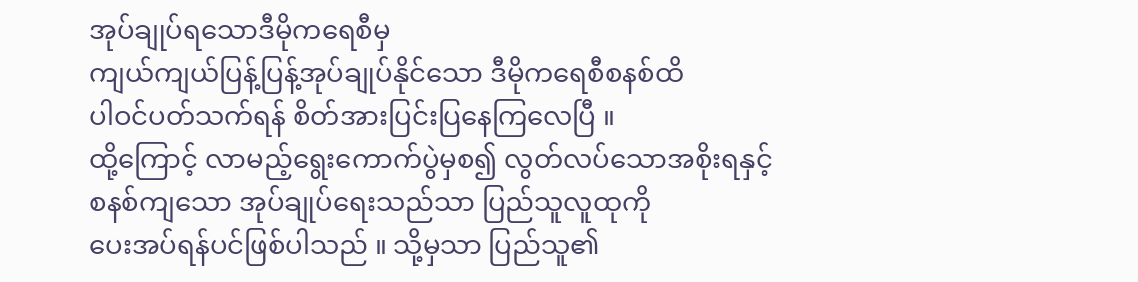အုပ်ချုပ်ရသောဒီမိုကရေစီမှ
ကျယ်ကျယ်ပြန့်ပြန့်အုပ်ချုပ်နိုင်သော ဒီမိုကရေစီစနစ်ထိ
ပါဝင်ပတ်သက်ရန် စိတ်အားပြင်းပြနေကြလေပြီ ။
ထို့ကြောင့် လာမည့်ရွေးကောက်ပွဲမှစ၍ လွတ်လပ်သောအစိုးရနှင့်
စနစ်ကျသော အုပ်ချုပ်ရေးသည်သာ ပြည်သူလူထုကို
ပေးအပ်ရန်ပင်ဖြစ်ပါသည် ။ သို့မှသာ ပြည်သူ၏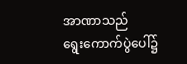အာဏာသည်
ရွေးကောက်ပွဲပေါ်၌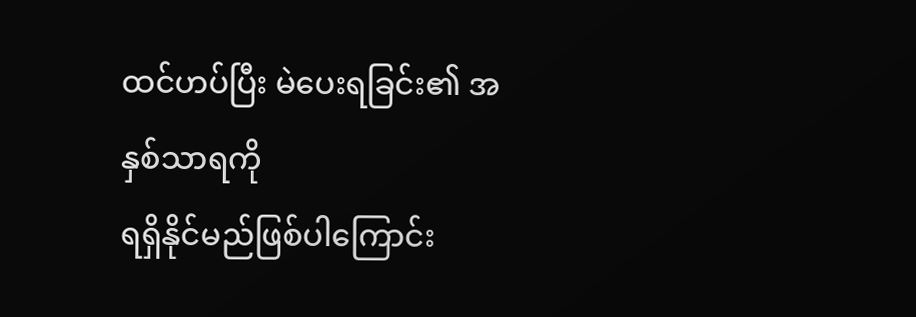ထင်ဟပ်ပြီး မဲပေးရခြင်း၏ အနှစ်သာရကို
ရရှိနိုင်မည်ဖြစ်ပါကြောင်း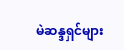မဲဆန္ဒရှင်များ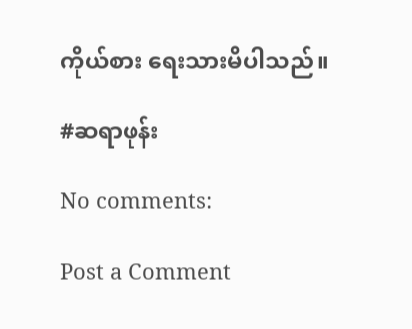ကိုယ်စား ရေးသားမိပါသည်။

#ဆရာဖုန်း

No comments:

Post a Comment